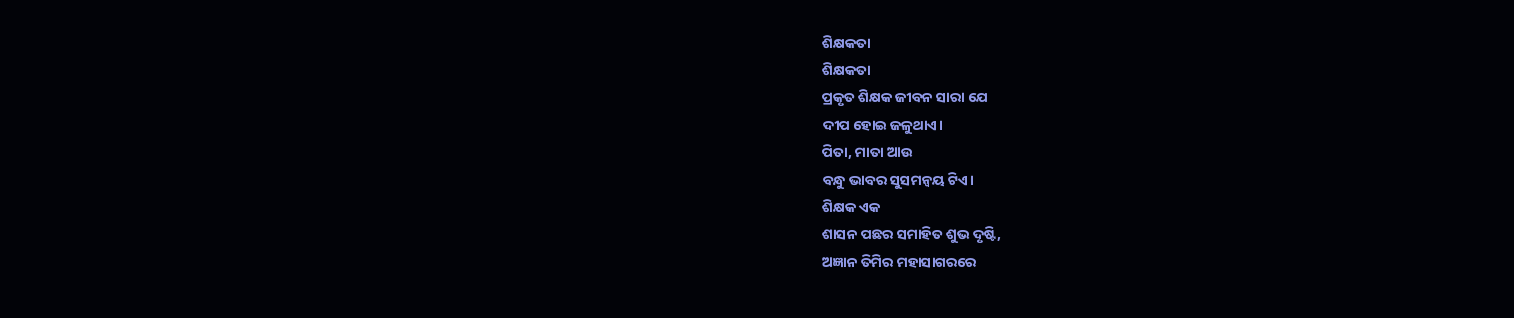ଶିକ୍ଷକତା
ଶିକ୍ଷକତା
ପ୍ରକୃତ ଶିକ୍ଷକ ଜୀବନ ସାରା ଯେ
ଦୀପ ହୋଇ ଜଳୁଥାଏ।
ପିତା, ମାତା ଆଉ
ବନ୍ଧୁ ଭାବର ସୁସମନ୍ୱୟ ଟିଏ।
ଶିକ୍ଷକ ଏକ
ଶାସନ ପଛର ସମାହିତ ଶୁଭ ଦୃଷ୍ଟି,
ଅଜ୍ଞାନ ତିମିର ମହାସାଗରରେ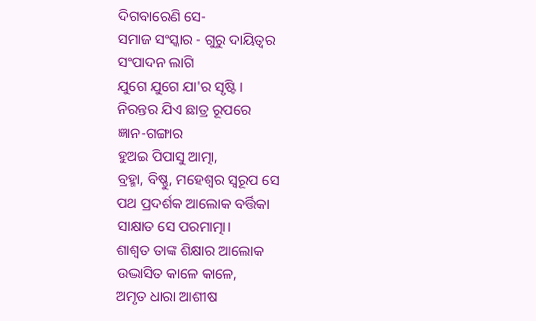ଦିଗବାରେଣି ସେ-
ସମାଜ ସଂସ୍କାର - ଗୁରୁ ଦାୟିତ୍ୱର
ସଂପାଦନ ଲାଗି
ଯୁଗେ ଯୁଗେ ଯା'ର ସୃଷ୍ଟି।
ନିରନ୍ତର ଯିଏ ଛାତ୍ର ରୂପରେ
ଜ୍ଞାନ-ଗଙ୍ଗାର
ହୁଅଇ ପିପାସୁ ଆତ୍ମା,
ବ୍ରହ୍ମା, ବିଷ୍ଣୁ, ମହେଶ୍ୱର ସ୍ବରୂପ ସେ
ପଥ ପ୍ରଦର୍ଶକ ଆଲୋକ ବର୍ତ୍ତିକା
ସାକ୍ଷାତ ସେ ପରମାତ୍ମା।
ଶାଶ୍ୱତ ତାଙ୍କ ଶିକ୍ଷାର ଆଲୋକ
ଉଦ୍ଭାସିତ କାଳେ କାଳେ,
ଅମୃତ ଧାରା ଆଶୀଷ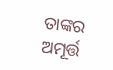ତାଙ୍କର
ଅମୂର୍ତ୍ତ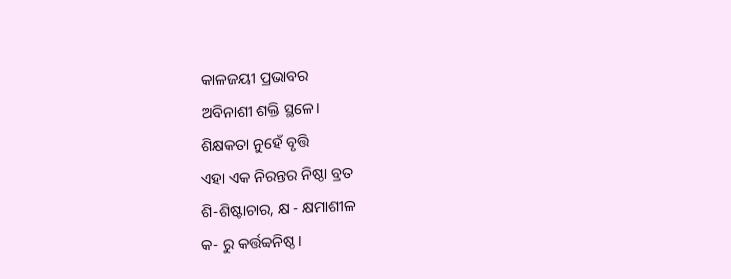କାଳଜୟୀ ପ୍ରଭାବର
ଅବିନାଶୀ ଶକ୍ତି ସ୍ଥଳେ।
ଶିକ୍ଷକତା ନୁହେଁ ବୃତ୍ତି
ଏହା ଏକ ନିରନ୍ତର ନିଷ୍ଠା ବ୍ରତ
ଶି-ଶିଷ୍ଟାଚାର, କ୍ଷ - କ୍ଷମାଶୀଳ
କ- ରୁ କର୍ତ୍ତବ୍ୱନିଷ୍ଠ।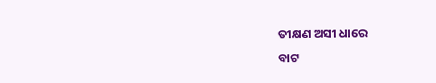ତୀକ୍ଷଣ ଅସୀ ଧାରେ
ବାଟ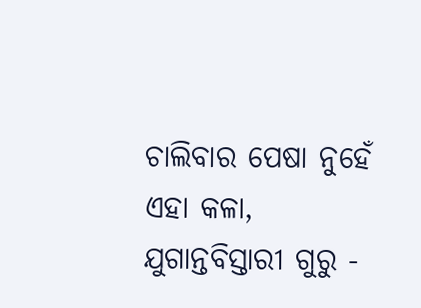ଚାଲିବାର ପେଷା ନୁହେଁ
ଏହା କଳା,
ଯୁଗାନ୍ତବିସ୍ତାରୀ ଗୁରୁ -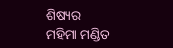ଶିଷ୍ୟର
ମହିମା ମଣ୍ଡିତ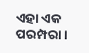ଏହା ଏକ ପରମ୍ପରା।